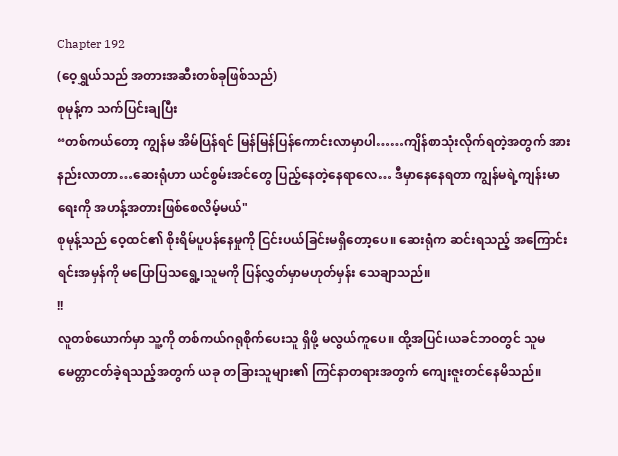Chapter 192
(ဝေ့ရွှယ်သည် အတားအဆီးတစ်ခုဖြစ်သည်)
စုမုန့်က သက်ပြင်းချပြီး
“တစ်ကယ်တော့ ကျွန်မ အိမ်ပြန်ရင် မြန်မြန်ပြန်ကောင်းလာမှာပါ……ကျိန်စာသုံးလိုက်ရတဲ့အတွက် အားနည်းလာတာ…ဆေးရုံဟာ ယင်စွမ်းအင်တွေ ပြည့်နေတဲ့နေရာလေ… ဒီမှာနေနေရတာ ကျွန်မရဲ့ကျန်းမာရေးကို အဟန့်အတားဖြစ်စေလိမ့်မယ်"
စုမုန့်သည် ဝေ့ထင်၏ စိုးရိမ်ပူပန်နေမှုကို ငြင်းပယ်ခြင်းမရှိတော့ပေ။ ဆေးရုံက ဆင်းရသည့် အကြောင်းရင်းအမှန်ကို မပြောပြသရွေ့၊သူမကို ပြန်လွှတ်မှာမဟုတ်မှန်း သေချာသည်။
!!
လူတစ်ယောက်မှာ သူ့ကို တစ်ကယ်ဂရုစိုက်ပေးသူ ရှိဖို့ မလွယ်ကူပေ။ ထို့အပြင်၊ယခင်ဘဝတွင် သူမ မေတ္တာငတ်ခဲ့ရသည့်အတွက် ယခု တခြားသူများ၏ ကြင်နာတရားအတွက် ကျေးဇူးတင်နေမိသည်။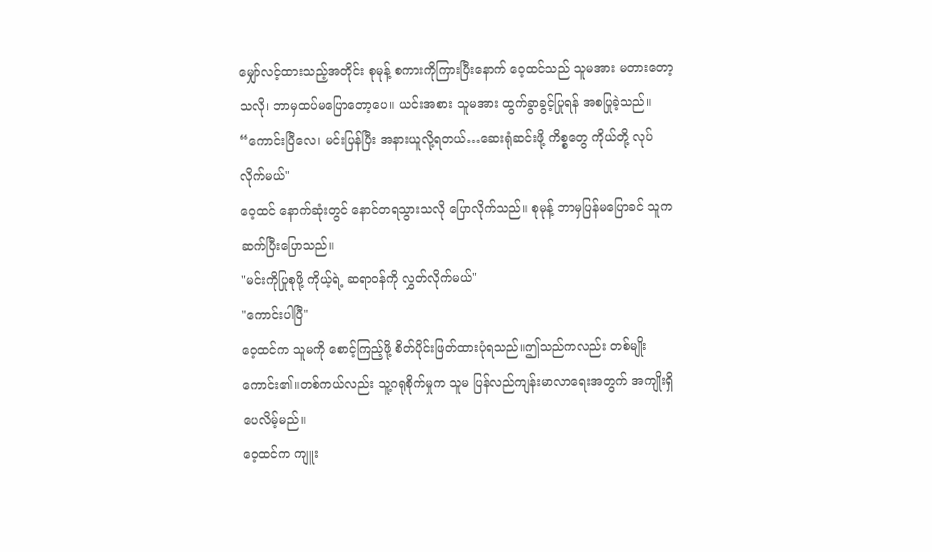မျှော်လင့်ထားသည့်အတိုင်း စုမုန့် စကားကိုကြားပြီးနောက် ဝေ့ထင်သည် သူမအား မတားတော့သလို၊ ဘာမှထပ်မပြောတော့ပေ။ ယင်းအစား သူမအား ထွက်ခွာခွင့်ပြုရန် အစပြုခဲ့သည်။
“ကောင်းပြီလေ၊ မင်းပြန်ပြီး အနားယူလို့ရတယ်…ဆေးရုံဆင်းဖို့ ကိစ္စတွေ ကိုယ်တို့ လုပ်လိုက်မယ်"
ဝေ့ထင် နောက်ဆုံးတွင် နောင်တရသွားသလို ပြောလိုက်သည်။ စုမုန့် ဘာမှပြန်မပြောခင် သူက ဆက်ပြီးပြောသည်။
"မင်းကိုပြုစုဖို့ ကိုယ့်ရဲ့ ဆရာဝန်ကို လွှတ်လိုက်မယ်"
"ကောင်းပါပြီ"
ဝေ့ထင်က သူမကို စောင့်ကြည့်ဖို့ စိတ်ပိုင်းဖြတ်ထားပုံရသည်။ဤသည်ကလည်း တစ်မျိုးကောင်း၏။တစ်ကယ်လည်း သူ့ဂရုစိုက်မှုက သူမ ပြန်လည်ကျန်းမာလာရေးအတွက် အကျိုးရှိပေလိမ့်မည်။
ဝေ့ထင်က ကျူး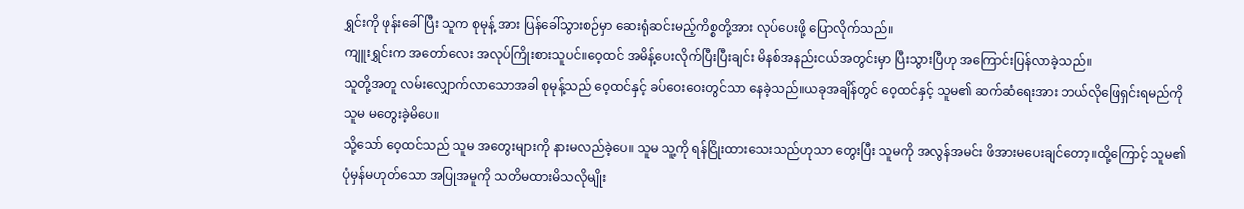ရွှင်းကို ဖုန်းခေါ်ပြီး သူက စုမုန့် အား ပြန်ခေါ်သွားစဉ်မှာ ဆေးရုံဆင်းမည့်ကိစ္စတို့အား လုပ်ပေးဖို့ ပြောလိုက်သည်။
ကျူးရွှင်းက အတော်လေး အလုပ်ကြိုးစားသူပင်။ဝေ့ထင် အမိန့်ပေးလိုက်ပြီးပြီးချင်း မိနစ်အနည်းငယ်အတွင်းမှာ ပြီးသွားပြီဟု အကြောင်းပြန်လာခဲ့သည်။
သူတို့အတူ လမ်းလျှောက်လာသောအခါ စုမုန့်သည် ဝေ့ထင်နှင့် ခပ်ဝေးဝေးတွင်သာ နေခဲ့သည်။ယခုအချိန်တွင် ဝေ့ထင်နှင့် သူမ၏ ဆက်ဆံရေးအား ဘယ်လိုဖြေရှင်းရမည်ကို သူမ မတွေးခဲ့မိပေ။
သို့သော် ဝေ့ထင်သည် သူမ အတွေးများကို နားမလည်ခဲ့ပေ။ သူမ သူ့ကို ရန်ငြိုးထားသေးသည်ဟုသာ တွေးပြီး သူမကို အလွန်အမင်း ဖိအားမပေးချင်တော့။ထို့ကြောင့် သူမ၏ ပုံမှန်မဟုတ်သော အပြုအမူကို သတိမထားမိသလိုမျိုး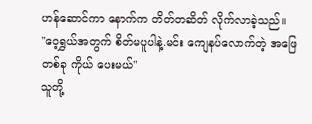ဟန်ဆောင်ကာ နောက်က တိတ်တဆိတ် လိုက်လာခဲ့သည်။
"ဝေ့ရွှယ်အတွက် စိတ်မပူပါနဲ့.မင်း ကျေနပ်လောက်တဲ့ အဖြေတစ်ခု ကိုယ် ပေးမယ်"
သူတို့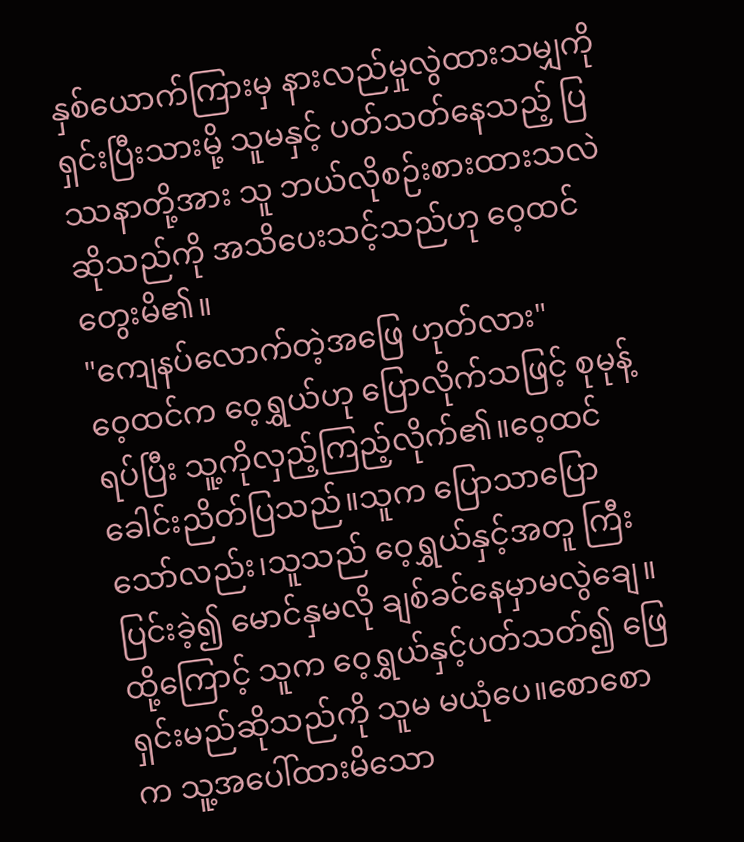နှစ်ယောက်ကြားမှ နားလည်မှုလွဲထားသမျှကို ရှင်းပြီးသားမို့ သူမနှင့် ပတ်သတ်နေသည့် ပြဿနာတို့အား သူ ဘယ်လိုစဉ်းစားထားသလဲဆိုသည်ကို အသိပေးသင့်သည်ဟု ဝေ့ထင် တွေးမိ၏။
"ကျေနပ်လောက်တဲ့အဖြေ ဟုတ်လား"
ဝေ့ထင်က ဝေ့ရွှယ်ဟု ပြောလိုက်သဖြင့် စုမုန့် ရပ်ပြီး သူ့ကိုလှည့်ကြည့်လိုက်၏။ဝေ့ထင် ခေါင်းညိတ်ပြသည်။သူက ပြောသာပြောသော်လည်း၊သူသည် ဝေ့ရွှယ်နှင့်အတူ ကြီးပြင်းခဲ့၍ မောင်နှမလို ချစ်ခင်နေမှာမလွဲချေ။ထို့ကြောင့် သူက ဝေ့ရွှယ်နှင့်ပတ်သတ်၍ ဖြေရှင်းမည်ဆိုသည်ကို သူမ မယုံပေ။စောစောက သူ့အပေါ်ထားမိသော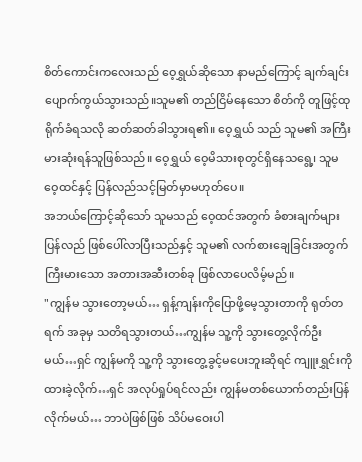စိတ်ကောင်းကလေးသည် ဝေ့ရွှယ်ဆိုသော နာမည်ကြောင့် ချက်ချင်း ပျောက်ကွယ်သွားသည်။သူမ၏ တည်ငြိမ်နေသော စိတ်ကို တူဖြင့်ထုရိုက်ခံရသလို ဆတ်ဆတ်ခါသွားရ၏။ ဝေ့ရွှယ် သည် သူမ၏ အကြီးမားဆုံးရန်သူဖြစ်သည်။ ဝေ့ရွှယ် ဝေ့မိသားစုတွင်ရှိနေသရွေ့၊ သူမ ဝေ့ထင်နှင့် ပြန်လည်သင့်မြတ်မှာမဟုတ်ပေ။
အဘယ်ကြောင့်ဆိုသော် သူမသည် ဝေ့ထင်အတွက် ခံစားချက်များ ပြန်လည် ဖြစ်ပေါ်လာပြီးသည်နှင့် သူမ၏ လက်စားချေခြင်းအတွက် ကြီးမားသော အတားအဆီးတစ်ခု ဖြစ်လာပေလိမ့်မည်။
"ကျွန်မ သွားတော့မယ်… ရှန့်ကျန်းကိုပြောဖို့မေ့သွားတာကို ရုတ်တရက် အခုမှ သတိရသွားတယ်…ကျွန်မ သူ့ကို သွားတွေ့လိုက်ဦးမယ်…ရှင် ကျွန်မကို သူ့ကို သွားတွေ့ခွင့်မပေးဘူးဆိုရင် ကျူးရွှင်းကို ထားခဲ့လိုက်…ရှင် အလုပ်ရှုပ်ရင်လည်း ကျွန်မတစ်ယောက်တည်းပြန်လိုက်မယ်… ဘာပဲဖြစ်ဖြစ် သိပ်မဝေးပါ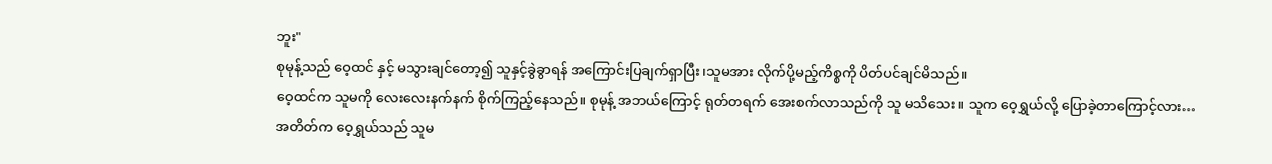ဘူး"
စုမုန့်သည် ဝေ့ထင် နှင့် မသွားချင်တော့၍ သူနှင့်ခွဲခွာရန် အကြောင်းပြချက်ရှာပြီး၊သူမအား လိုက်ပို့မည့်ကိစ္စကို ပိတ်ပင်ချင်မိသည်။
ဝေ့ထင်က သူမကို လေးလေးနက်နက် စိုက်ကြည့်နေသည်။ စုမုန့် အဘယ်ကြောင့် ရုတ်တရက် အေးစက်လာသည်ကို သူ မသိသေး။ သူက ဝေ့ရွှယ်လို့ ပြောခဲ့တာကြောင့်လား…
အတိတ်က ဝေ့ရွှယ်သည် သူမ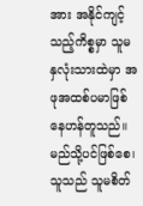အား အနိုင်ကျင့်သည့်ကိစ္စမှာ သူမ နှလုံးသားထဲမှာ အဖုအထစ်ပမာဖြစ်နေဟန်တူသည်။မည်သို့ပင်ဖြစ်စေ၊သူသည် သူမစိတ်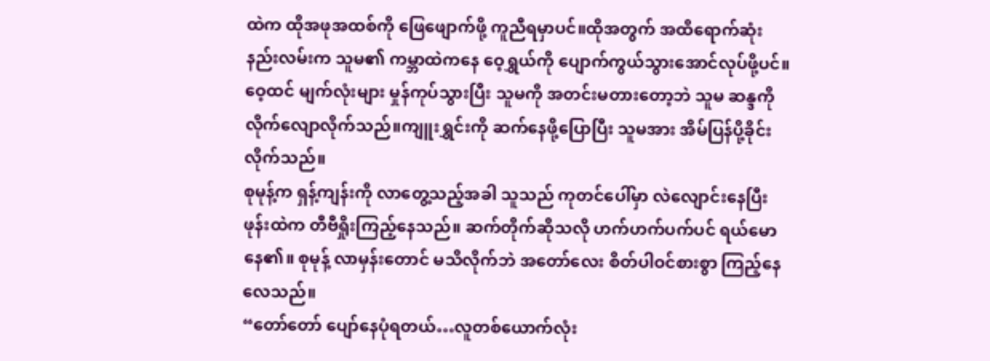ထဲက ထိုအဖုအထစ်ကို ဖြေဖျောက်ဖို့ ကူညီရမှာပင်။ထိုအတွက် အထိရောက်ဆုံးနည်းလမ်းက သူမ၏ ကမ္ဘာထဲကနေ ဝေ့ရွှယ်ကို ပျောက်ကွယ်သွားအောင်လုပ်ဖို့ပင်။
ဝေ့ထင် မျက်လုံးများ မှုန်ကုပ်သွားပြီး သူမကို အတင်းမတားတော့ဘဲ သူမ ဆန္ဒကို လိုက်လျောလိုက်သည်။ကျူးရွှင်းကို ဆက်နေဖို့ပြောပြီး သူမအား အိမ်ပြန်ပို့ခိုင်းလိုက်သည်။
စုမုန့်က ရှန့်ကျန်းကို လာတွေ့သည့်အခါ သူသည် ကုတင်ပေါ်မှာ လဲလျောင်းနေပြီး ဖုန်းထဲက တီဗီရှိုးကြည့်နေသည်။ ဆက်တိုက်ဆိုသလို ဟက်ဟက်ပက်ပင် ရယ်မောနေ၏။ စုမုန့် လာမှန်းတောင် မသိလိုက်ဘဲ အတော်လေး စိတ်ပါဝင်စားစွာ ကြည့်နေလေသည်။
“တော်တော် ပျော်နေပုံရတယ်…လူတစ်ယောက်လုံး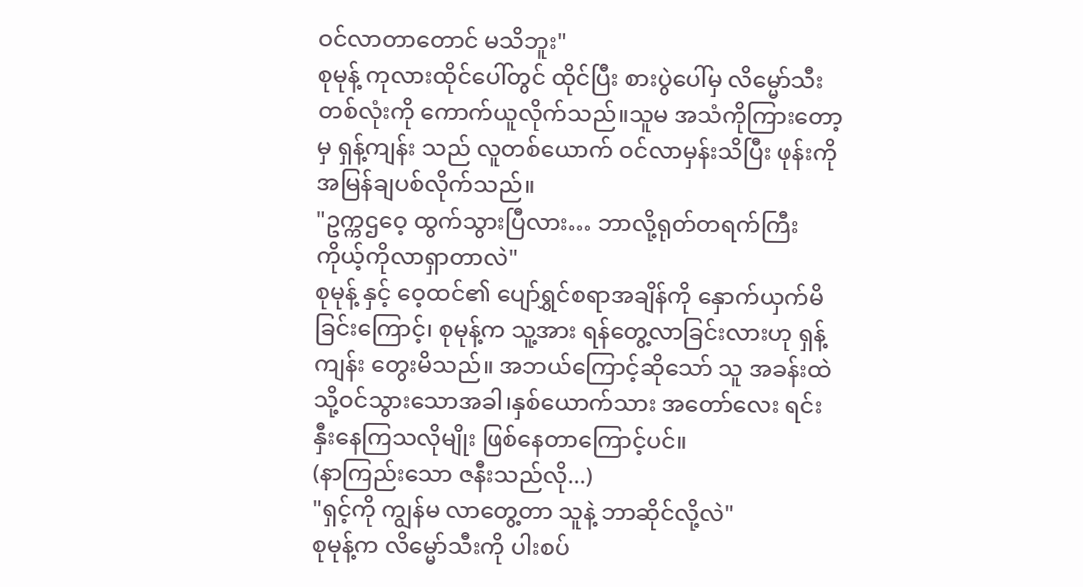ဝင်လာတာတောင် မသိဘူး"
စုမုန့် ကုလားထိုင်ပေါ်တွင် ထိုင်ပြီး စားပွဲပေါ်မှ လိမ္မော်သီးတစ်လုံးကို ကောက်ယူလိုက်သည်။သူမ အသံကိုကြားတော့မှ ရှန့်ကျန်း သည် လူတစ်ယောက် ဝင်လာမှန်းသိပြီး ဖုန်းကို အမြန်ချပစ်လိုက်သည်။
"ဥက္ကဌဝေ့ ထွက်သွားပြီလား… ဘာလို့ရုတ်တရက်ကြီး ကိုယ့်ကိုလာရှာတာလဲ"
စုမုန့် နှင့် ဝေ့ထင်၏ ပျော်ရွှင်စရာအချိန်ကို နှောက်ယှက်မိခြင်းကြောင့်၊ စုမုန့်က သူ့အား ရန်တွေ့လာခြင်းလားဟု ရှန့်ကျန်း တွေးမိသည်။ အဘယ်ကြောင့်ဆိုသော် သူ အခန်းထဲသို့ဝင်သွားသောအခါ၊နှစ်ယောက်သား အတော်လေး ရင်းနှီးနေကြသလိုမျိုး ဖြစ်နေတာကြောင့်ပင်။
(နာကြည်းသော ဇနီးသည်လို...)
"ရှင့်ကို ကျွန်မ လာတွေ့တာ သူနဲ့ ဘာဆိုင်လို့လဲ"
စုမုန့်က လိမ္မော်သီးကို ပါးစပ်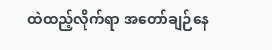ထဲထည့်လိုက်ရာ အတော်ချဉ်နေ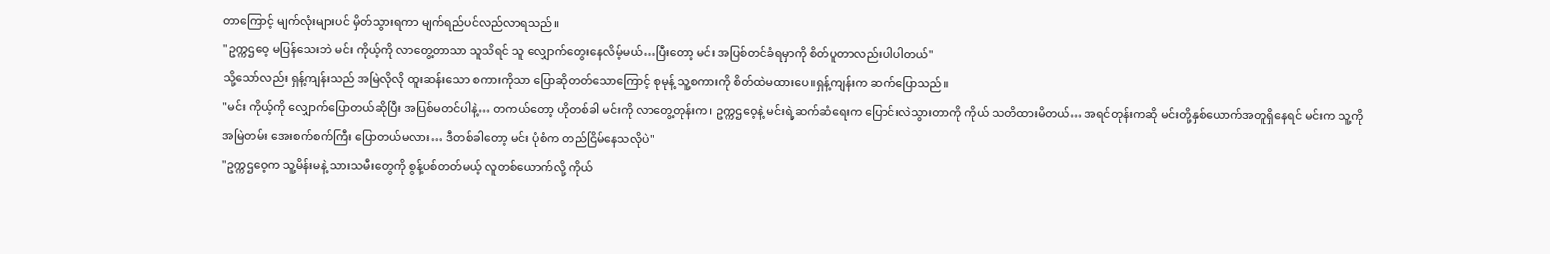တာကြောင့် မျက်လုံးများပင် မှိတ်သွားရကာ မျက်ရည်ပင်လည်လာရသည်။
"ဥက္ကဌဝေ့ မပြန်သေးဘဲ မင်း ကိုယ့်ကို လာတွေ့တာသာ သူသိရင် သူ လျှောက်တွေးနေလိမ့်မယ်…ပြီးတော့ မင်း အပြစ်တင်ခံရမှာကို စိတ်ပူတာလည်းပါပါတယ်"
သို့သော်လည်း ရှန့်ကျန်းသည် အမြဲလိုလို ထူးဆန်းသော စကားကိုသာ ပြောဆိုတတ်သောကြောင့် စုမုန့် သူ့စကားကို စိတ်ထဲမထားပေ။ရှန့်ကျန်းက ဆက်ပြောသည်။
"မင်း ကိုယ့်ကို လျှောက်ပြောတယ်ဆိုပြီး အပြစ်မတင်ပါနဲ့… တကယ်တော့ ဟိုတစ်ခါ မင်းကို လာတွေ့တုန်းက၊ ဥက္ကဌဝေ့နဲ့ မင်းရဲ့ဆက်ဆံရေးက ပြောင်းလဲသွားတာကို ကိုယ် သတိထားမိတယ်… အရင်တုန်းကဆို မင်းတို့နှစ်ယောက်အတူရှိနေရင် မင်းက သူ့ကို အမြဲတမ်း အေးစက်စက်ကြီး ပြောတယ်မလား… ဒီတစ်ခါတော့ မင်း ပုံစံက တည်ငြိမ်နေသလိုပဲ"
"ဥက္ကဌဝေ့က သူ့မိန်းမနဲ့ သားသမီးတွေကို စွန့်ပစ်တတ်မယ့် လူတစ်ယောက်လို့ ကိုယ်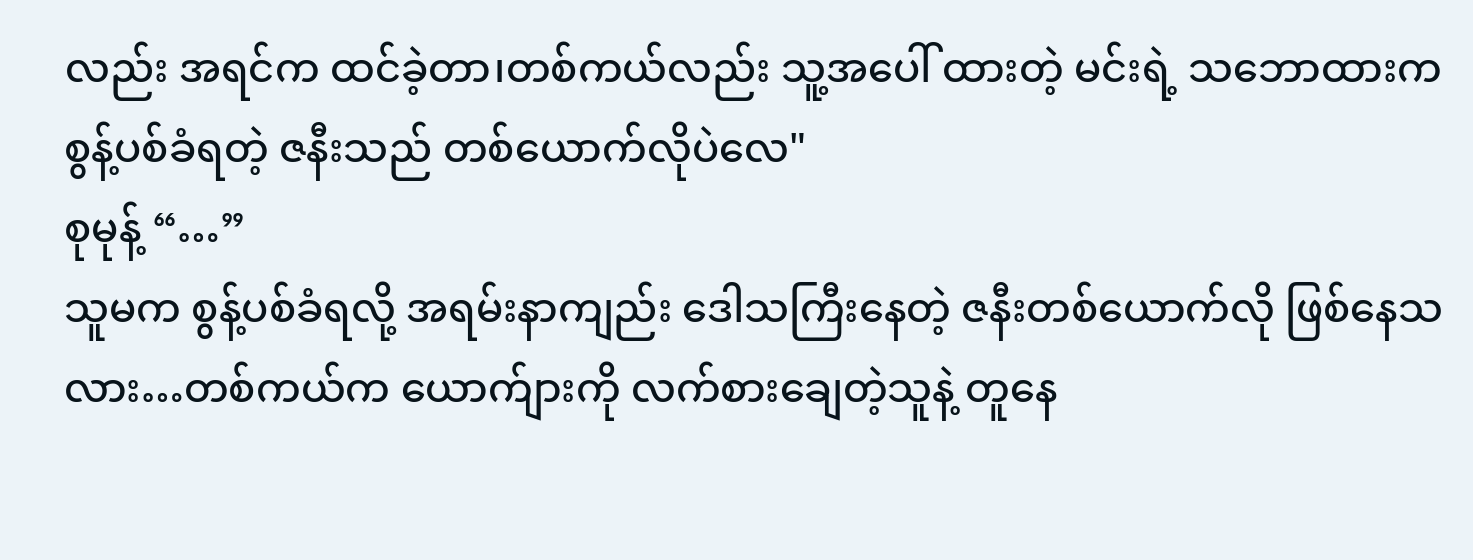လည်း အရင်က ထင်ခဲ့တာ၊တစ်ကယ်လည်း သူ့အပေါ် ထားတဲ့ မင်းရဲ့ သဘောထားက စွန့်ပစ်ခံရတဲ့ ဇနီးသည် တစ်ယောက်လိုပဲလေ"
စုမုန့် “…”
သူမက စွန့်ပစ်ခံရလို့ အရမ်းနာကျည်း ဒေါသကြီးနေတဲ့ ဇနီးတစ်ယောက်လို ဖြစ်နေသလား…တစ်ကယ်က ယောက်ျားကို လက်စားချေတဲ့သူနဲ့ တူနေ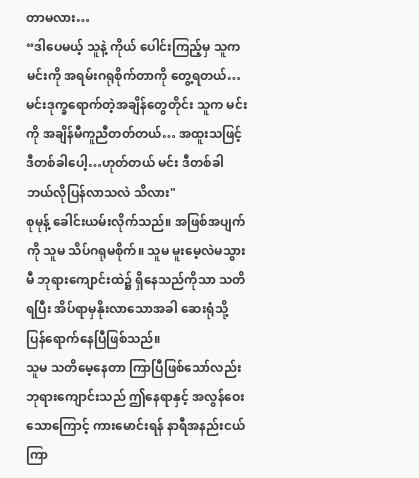တာမလား…
“ဒါပေမယ့် သူနဲ့ ကိုယ် ပေါင်းကြည့်မှ သူက မင်းကို အရမ်းဂရုစိုက်တာကို တွေ့ရတယ်… မင်းဒုက္ခရောက်တဲ့အချိန်တွေတိုင်း သူက မင်းကို အချိန်မီကူညီတတ်တယ်… အထူးသဖြင့် ဒီတစ်ခါပေါ့…ဟုတ်တယ် မင်း ဒီတစ်ခါ ဘယ်လိုပြန်လာသလဲ သိလား"
စုမုန့် ခေါင်းယမ်းလိုက်သည်။ အဖြစ်အပျက်ကို သူမ သိပ်ဂရုမစိုက်။ သူမ မူးမေ့လဲမသွားမီ ဘုရားကျောင်းထဲ၌ ရှိနေသည်ကိုသာ သတိရပြီး အိပ်ရာမှနိုးလာသောအခါ ဆေးရုံသို့ ပြန်ရောက်နေပြီဖြစ်သည်။
သူမ သတိမေ့နေတာ ကြာပြီဖြစ်သော်လည်း ဘုရားကျောင်းသည် ဤနေရာနှင့် အလွန်ဝေးသောကြောင့် ကားမောင်းရန် နာရီအနည်းငယ်ကြာ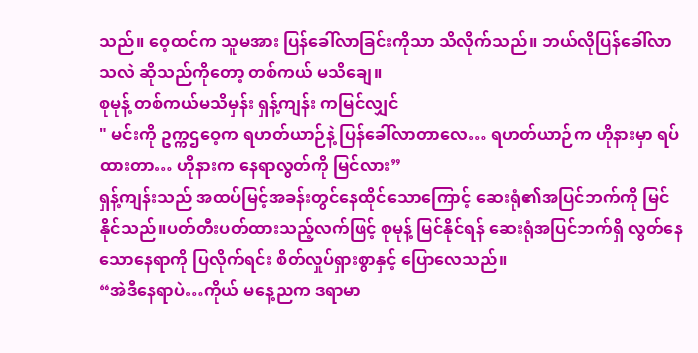သည်။ ဝေ့ထင်က သူမအား ပြန်ခေါ်လာခြင်းကိုသာ သိလိုက်သည်။ ဘယ်လိုပြန်ခေါ်လာသလဲ ဆိုသည်ကိုတော့ တစ်ကယ် မသိချေ။
စုမုန့် တစ်ကယ်မသိမှန်း ရှန့်ကျန်း ကမြင်လျှင်
" မင်းကို ဥက္ကဌဝေ့က ရဟတ်ယာဉ်နဲ့ ပြန်ခေါ်လာတာလေ… ရဟတ်ယာဉ်က ဟိုနားမှာ ရပ်ထားတာ… ဟိုနားက နေရာလွတ်ကို မြင်လား”
ရှန့်ကျန်းသည် အထပ်မြင့်အခန်းတွင်နေထိုင်သောကြောင့် ဆေးရုံ၏အပြင်ဘက်ကို မြင်နိုင်သည်။ပတ်တီးပတ်ထားသည့်လက်ဖြင့် စုမုန့် မြင်နိုင်ရန် ဆေးရုံအပြင်ဘက်ရှိ လွတ်နေသောနေရာကို ပြလိုက်ရင်း စိတ်လှုပ်ရှားစွာနှင့် ပြောလေသည်။
“အဲဒီနေရာပဲ…ကိုယ် မနေ့ညက ဒရာမာ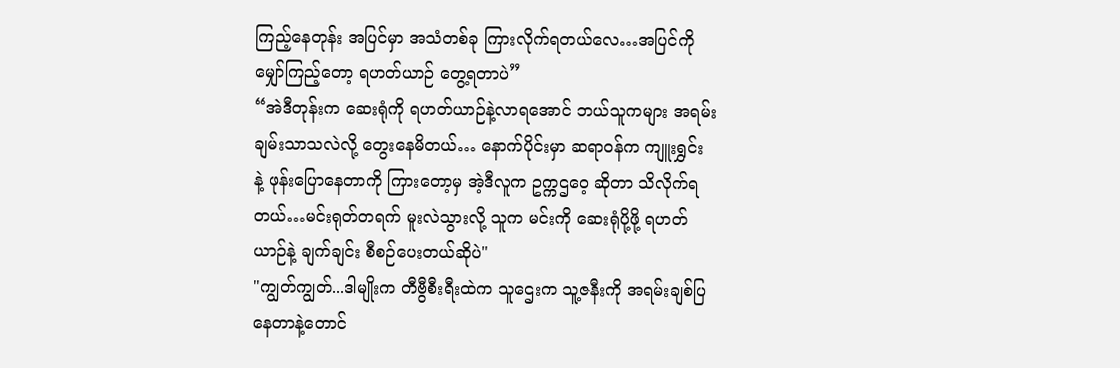ကြည့်နေတုန်း အပြင်မှာ အသံတစ်ခု ကြားလိုက်ရတယ်လေ…အပြင်ကို မျှော်ကြည့်တော့ ရဟတ်ယာဉ် တွေ့ရတာပဲ”
“အဲဒီတုန်းက ဆေးရုံကို ရဟတ်ယာဉ်နဲ့လာရအောင် ဘယ်သူကများ အရမ်းချမ်းသာသလဲလို့ တွေးနေမိတယ်… နောက်ပိုင်းမှာ ဆရာဝန်က ကျူးရွှင်း နဲ့ ဖုန်းပြောနေတာကို ကြားတော့မှ အဲ့ဒီလူက ဥက္ကဌဝေ့ ဆိုတာ သိလိုက်ရတယ်…မင်းရုတ်တရက် မူးလဲသွားလို့ သူက မင်းကို ဆေးရုံပို့ဖို့ ရဟတ်ယာဉ်နဲ့ ချက်ချင်း စီစဉ်ပေးတယ်ဆိုပဲ"
"ကျွတ်ကျွတ်...ဒါမျိုးက တီဗွီစီးရီးထဲက သူဌေးက သူ့ဇနီးကို အရမ်းချစ်ပြနေတာနဲ့တောင်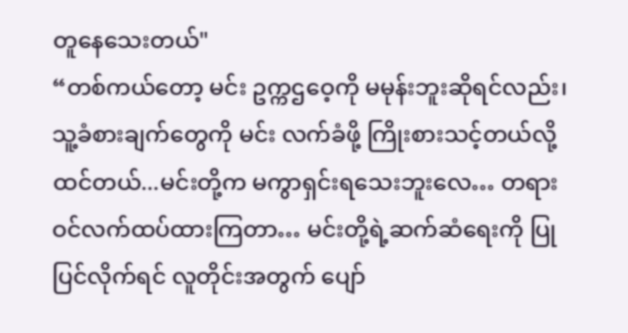တူနေသေးတယ်"
“တစ်ကယ်တော့ မင်း ဥက္ကဌဝေ့ကို မမုန်းဘူးဆိုရင်လည်း၊ သူ့ခံစားချက်တွေကို မင်း လက်ခံဖို့ ကြိုးစားသင့်တယ်လို့ ထင်တယ်...မင်းတို့က မကွာရှင်းရသေးဘူးလေ… တရားဝင်လက်ထပ်ထားကြတာ… မင်းတို့ရဲ့ဆက်ဆံရေးကို ပြုပြင်လိုက်ရင် လူတိုင်းအတွက် ပျော်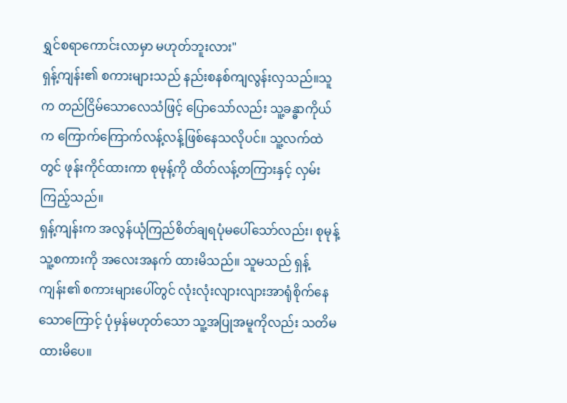ရွှင်စရာကောင်းလာမှာ မဟုတ်ဘူးလား"
ရှန့်ကျန်း၏ စကားများသည် နည်းစနစ်ကျလွန်းလှသည်။သူက တည်ငြိမ်သောလေသံဖြင့် ပြောသော်လည်း သူ့ခန္ဓာကိုယ်က ကြောက်ကြောက်လန့်လန့်ဖြစ်နေသလိုပင်။ သူ့လက်ထဲတွင် ဖုန်းကိုင်ထားကာ စုမုန့်ကို ထိတ်လန့်တကြားနှင့် လှမ်းကြည့်သည်။
ရှန့်ကျန်းက အလွန်ယုံကြည်စိတ်ချရပုံမပေါ်သော်လည်း၊ စုမုန့် သူ့စကားကို အလေးအနက် ထားမိသည်။ သူမသည် ရှန့်ကျန်း၏ စကားများပေါ်တွင် လုံးလုံးလျားလျားအာရုံစိုက်နေသောကြောင့် ပုံမှန်မဟုတ်သော သူ့အပြုအမူကိုလည်း သတိမထားမိပေ။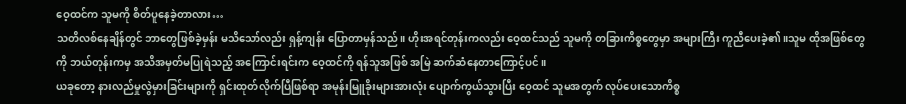ဝေ့ထင်က သူမကို စိတ်ပူနေခဲ့တာလား…
သတိလစ်နေချိန်တွင် ဘာတွေဖြစ်ခဲ့မှန်း မသိသော်လည်း ရှန့်ကျန်း ပြောတာမှန်သည်။ ဟိုးအရင်တုန်းကလည်း ဝေ့ထင်သည် သူမကို တခြားကိစ္စတွေမှာ အများကြီး ကူညီပေးခဲ့၏။သူမ ထိုအဖြစ်တွေကို ဘယ်တုန်းကမှ အသိအမှတ်မပြုရဲသည့် အကြောင်းရင်းက ဝေ့ထင်ကို ရန်သူအဖြစ် အမြဲ ဆက်ဆံနေတာကြောင့်ပင်။
ယခုတော့ နားလည်မှုလွဲမှားခြင်းများကို ရှင်းထုတ်လိုက်ပြီဖြစ်ရာ အမုန်းမြူခိုးများအားလုံး ပျောက်ကွယ်သွားပြီး ဝေ့ထင် သူမအတွက် လုပ်ပေးသောကိစ္စ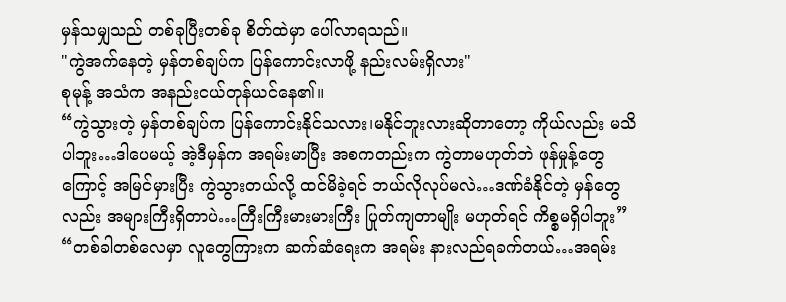မှန်သမျှသည် တစ်ခုပြီးတစ်ခု စိတ်ထဲမှာ ပေါ်လာရသည်။
"ကွဲအက်နေတဲ့ မှန်တစ်ချပ်က ပြန်ကောင်းလာဖို့ နည်းလမ်းရှိလား"
စုမုန့် အသံက အနည်းငယ်တုန်ယင်နေ၏။
“ကွဲသွားတဲ့ မှန်တစ်ချပ်က ပြန်ကောင်းနိုင်သလား၊မနိုင်ဘူးလားဆိုတာတော့ ကိုယ်လည်း မသိပါဘူး…ဒါပေမယ့် အဲ့ဒီမှန်က အရမ်းမာပြီး အစကတည်းက ကွဲတာမဟုတ်ဘဲ ဖုန်မှုန့်တွေကြောင့် အမြင်မှားပြီး ကွဲသွားတယ်လို့ ထင်မိခဲ့ရင် ဘယ်လိုလုပ်မလဲ…ဒဏ်ခံနိုင်တဲ့ မှန်တွေလည်း အများကြီးရှိတာပဲ…ကြီးကြီးမားမားကြီး ပြုတ်ကျတာမျိုး မဟုတ်ရင် ကိစ္စမရှိပါဘူး”
“တစ်ခါတစ်လေမှာ လူတွေကြားက ဆက်ဆံရေးက အရမ်း နားလည်ရခက်တယ်…အရမ်း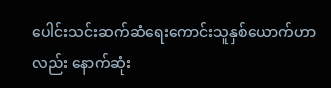ပေါင်းသင်းဆက်ဆံရေးကောင်းသူနှစ်ယောက်ဟာလည်း နောက်ဆုံး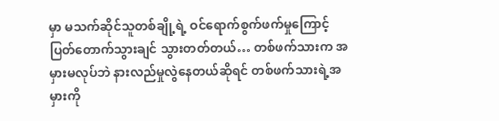မှာ မသက်ဆိုင်သူတစ်ချို့ရဲ့ ဝင်ရောက်စွက်ဖက်မှုကြောင့် ပြတ်တောက်သွားချင် သွားတတ်တယ်… တစ်ဖက်သားက အမှားမလုပ်ဘဲ နားလည်မှုလွဲနေတယ်ဆိုရင် တစ်ဖက်သားရဲ့အမှားကို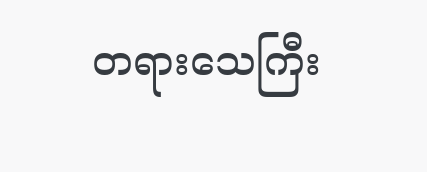တရားသေကြီး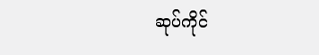ဆုပ်ကိုင်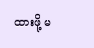ထားဖို့ မ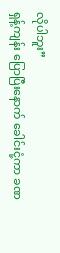လိုပါဘူး”
ရှန့်ကျန်း ပြောပြီးနောက် ခေါင်းငုံ့ကာ ခဏ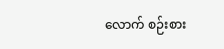လောက် စဉ်းစား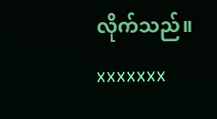လိုက်သည်။
xxxxxxx